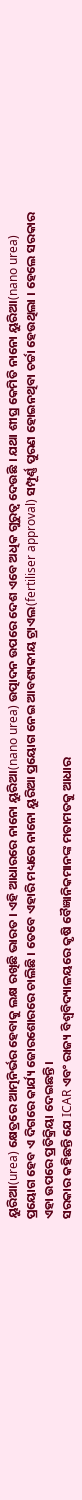ୟୁରିଆ(urea) କ୍ଷେତ୍ରରେ ଆତ୍ମନିର୍ଭର ହେବାକୁ ଲକ୍ଷ ରଖିଛି ଭାରତ । ଏହି ଆଧାରରେ ନାନୋ ୟୁରିଆ(nano urea) ଉତ୍ପାଦନ ଉପରେ ଦେଶ ଏବେ ଅଧିକ ଗୁରୁତ୍ବ ଦେଉଛି । ଯଥା ଶୀଘ୍ର କେମିତି ନାନୋ ୟୁରିଆ(nano urea) ପ୍ରୟୋଗ ହେବ ଏ ଦିଗରେ କାର୍ଯ୍ୟ ଜୋରଶୋରରେ ଚାଲିଛି । ତେବେ ଏହାରି ମଧ୍ୟରେ ନାନୋ ୟୁରିଆ ପ୍ରୟୋଗ ନେଇ ଆବଶ୍ୟକୀୟ ଟ୍ରାଏଲ(fertiliser approval) ସମ୍ପୂର୍ଣ୍ଣ ପୁରଣ ହୋଇନଥିବା ଚର୍ଚ୍ଚା ହେଉଥିଲା । ହେଲେ ସରକାର ଏହା ଉପରେ ପ୍ରତିକ୍ରିୟା ଦେଇଛନ୍ତି ।
ସରକାର କହିଛନ୍ତି ଯେ ICAR ଏବଂ ରାଜ୍ୟ ବିଶ୍ୱବିଦ୍ୟାଳୟରେ କୃଷି ବୈଜ୍ଞାନିକମାନଙ୍କ ମତାମତକୁ ଆଧାର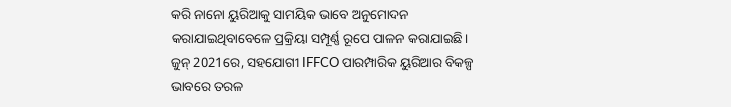କରି ନାନୋ ୟୁରିଆକୁ ସାମୟିକ ଭାବେ ଅନୁମୋଦନ କରାଯାଇଥିବାବେଳେ ପ୍ରକ୍ରିୟା ସମ୍ପୂର୍ଣ୍ଣ ରୂପେ ପାଳନ କରାଯାଇଛି।
ଜୁନ୍ 2021ରେ, ସହଯୋଗୀ IFFCO ପାରମ୍ପାରିକ ୟୁରିଆର ବିକଳ୍ପ ଭାବରେ ତରଳ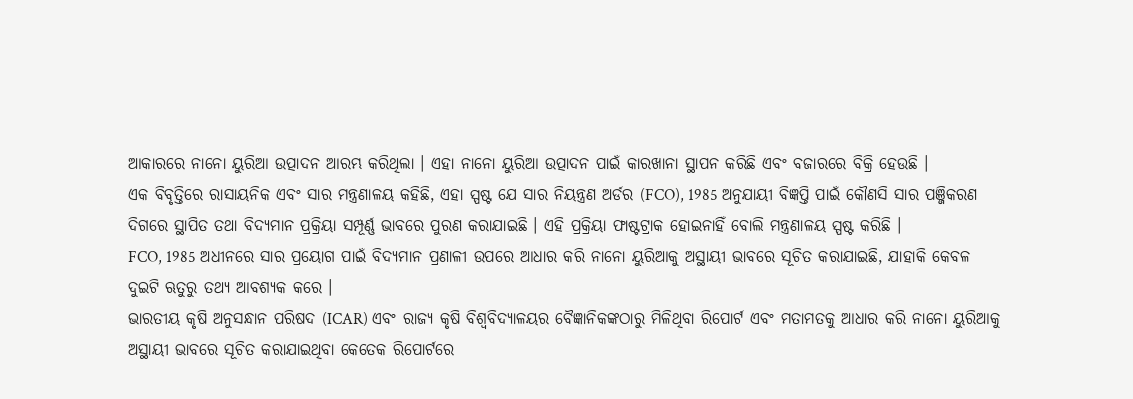ଆକାରରେ ନାନୋ ୟୁରିଆ ଉତ୍ପାଦନ ଆରମ୍ଭ କରିଥିଲା । ଏହା ନାନୋ ୟୁରିଆ ଉତ୍ପାଦନ ପାଇଁ କାରଖାନା ସ୍ଥାପନ କରିଛି ଏବଂ ବଜାରରେ ବିକ୍ରି ହେଉଛି ।
ଏକ ବିବୃତ୍ତିରେ ରାସାୟନିକ ଏବଂ ସାର ମନ୍ତ୍ରଣାଳୟ କହିଛି, ଏହା ସ୍ପଷ୍ଟ ଯେ ସାର ନିୟନ୍ତ୍ରଣ ଅର୍ଡର (FCO), 1985 ଅନୁଯାୟୀ ବିଜ୍ଞପ୍ତି ପାଇଁ କୌଣସି ସାର ପଞ୍ଜିକରଣ ଦିଗରେ ସ୍ଥାପିତ ତଥା ବିଦ୍ୟମାନ ପ୍ରକ୍ରିୟା ସମ୍ପୂର୍ଣ୍ଣ ଭାବରେ ପୁରଣ କରାଯାଇଛି । ଏହି ପ୍ରକ୍ରିୟା ଫାଷ୍ଟଟ୍ରାକ ହୋଇନାହିଁ ବୋଲି ମନ୍ତ୍ରଣାଳୟ ସ୍ପଷ୍ଟ କରିଛି ।
FCO, 1985 ଅଧୀନରେ ସାର ପ୍ରୟୋଗ ପାଇଁ ବିଦ୍ୟମାନ ପ୍ରଣାଳୀ ଉପରେ ଆଧାର କରି ନାନୋ ୟୁରିଆକୁ ଅସ୍ଥାୟୀ ଭାବରେ ସୂଚିତ କରାଯାଇଛି, ଯାହାକି କେବଳ ଦୁଇଟି ଋତୁରୁ ତଥ୍ୟ ଆବଶ୍ୟକ କରେ ।
ଭାରତୀୟ କୃଷି ଅନୁସନ୍ଧାନ ପରିଷଦ (ICAR) ଏବଂ ରାଜ୍ୟ କୃଷି ବିଶ୍ୱବିଦ୍ୟାଳୟର ବୈଜ୍ଞାନିକଙ୍କଠାରୁ ମିଳିଥିବା ରିପୋର୍ଟ ଏବଂ ମତାମତକୁ ଆଧାର କରି ନାନୋ ୟୁରିଆକୁ ଅସ୍ଥାୟୀ ଭାବରେ ସୂଚିତ କରାଯାଇଥିବା କେତେକ ରିପୋର୍ଟରେ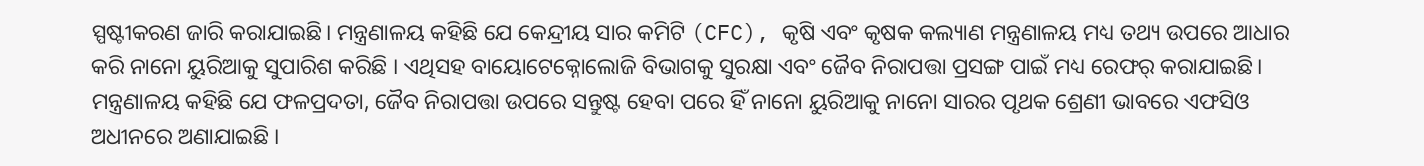ସ୍ପଷ୍ଟୀକରଣ ଜାରି କରାଯାଇଛି। ମନ୍ତ୍ରଣାଳୟ କହିଛି ଯେ କେନ୍ଦ୍ରୀୟ ସାର କମିଟି (CFC), କୃଷି ଏବଂ କୃଷକ କଲ୍ୟାଣ ମନ୍ତ୍ରଣାଳୟ ମଧ୍ୟ ତଥ୍ୟ ଉପରେ ଆଧାର କରି ନାନୋ ୟୁରିଆକୁ ସୁପାରିଶ କରିଛି । ଏଥିସହ ବାୟୋଟେକ୍ନୋଲୋଜି ବିଭାଗକୁ ସୁରକ୍ଷା ଏବଂ ଜୈବ ନିରାପତ୍ତା ପ୍ରସଙ୍ଗ ପାଇଁ ମଧ୍ୟ ରେଫର୍ କରାଯାଇଛି।
ମନ୍ତ୍ରଣାଳୟ କହିଛି ଯେ ଫଳପ୍ରଦତା, ଜୈବ ନିରାପତ୍ତା ଉପରେ ସନ୍ତୁଷ୍ଟ ହେବା ପରେ ହିଁ ନାନୋ ୟୁରିଆକୁ ନାନୋ ସାରର ପୃଥକ ଶ୍ରେଣୀ ଭାବରେ ଏଫସିଓ ଅଧୀନରେ ଅଣାଯାଇଛି ।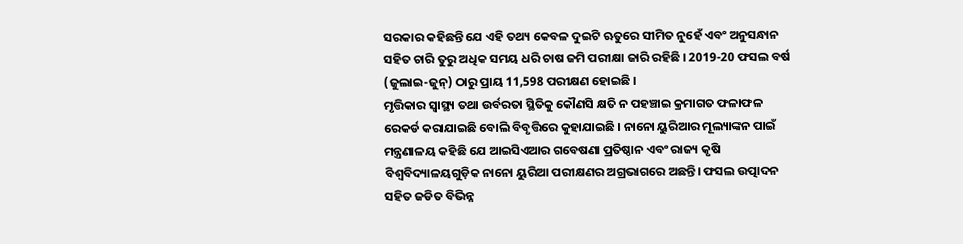ସରକାର କହିଛନ୍ତି ଯେ ଏହି ତଥ୍ୟ କେବଳ ଦୁଇଟି ଋତୁରେ ସୀମିତ ନୁହେଁ ଏବଂ ଅନୁସନ୍ଧାନ ସହିତ ଚାରି ତୁରୁ ଅଧିକ ସମୟ ଧରି ଚାଷ ଜମି ପରୀକ୍ଷା ଜାରି ରହିଛି । 2019-20 ଫସଲ ବର୍ଷ (ଜୁଲାଇ-ଜୁନ୍) ଠାରୁ ପ୍ରାୟ 11,598 ପରୀକ୍ଷଣ ହୋଇଛି ।
ମୃତ୍ତିକାର ସ୍ୱାସ୍ଥ୍ୟ ତଥା ଉର୍ବରତା ସ୍ଥିତିକୁ କୌଣସି କ୍ଷତି ନ ପହଞ୍ଚାଇ କ୍ରମାଗତ ଫଳାଫଳ ରେକର୍ଡ କରାଯାଇଛି ବୋଲି ବିବୃତ୍ତିରେ କୁହାଯାଇଛି । ନାନୋ ୟୁରିଆର ମୂଲ୍ୟାଙ୍କନ ପାଇଁ ମନ୍ତ୍ରଣାଳୟ କହିଛି ଯେ ଆଇସିଏଆର ଗବେଷଣା ପ୍ରତିଷ୍ଠାନ ଏବଂ ରାଜ୍ୟ କୃଷି ବିଶ୍ୱବିଦ୍ୟାଳୟଗୁଡ଼ିକ ନାନୋ ୟୁରିଆ ପରୀକ୍ଷଣର ଅଗ୍ରଭାଗରେ ଅଛନ୍ତି। ଫସଲ ଉତ୍ପାଦନ ସହିତ ଜଡିତ ବିଭିନ୍ନ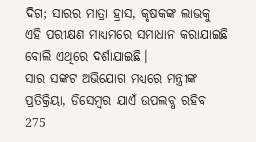ଦିଗ; ସାରର ମାତ୍ରା ହ୍ରାସ, କୃଷକଙ୍କ ଲାଭକୁ ଏହି ପରୀକ୍ଷଣ ମାଧ୍ୟମରେ ସମାଧାନ କରାଯାଇଛି ବୋଲି ଏଥିରେ ଦର୍ଶାଯାଇଛି।
ସାର ସଙ୍କଟ ଅଭିଯୋଗ ମଧ୍ୟରେ ମନ୍ତ୍ରୀଙ୍କ ପ୍ରତିକ୍ରିୟା, ଡିସେମ୍ବର ଯାଏଁ ଉପଲବ୍ଧ ରହିବ 275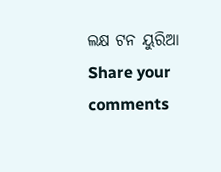ଲକ୍ଷ ଟନ ୟୁରିଆ
Share your comments